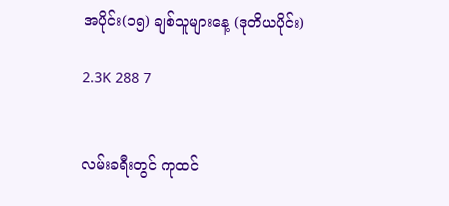အပိုင်း(၁၅) ချစ်သူများနေ့ (ဒုတိယပိုင်း)

2.3K 288 7


လမ်းခရီးတွင် ကုထင်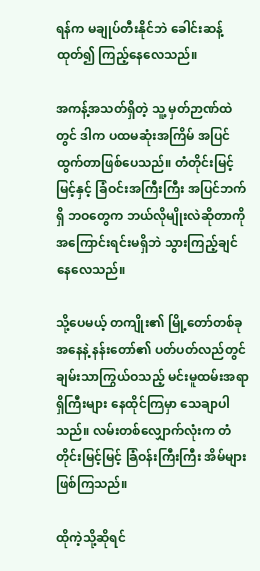ရန်က မချုပ်တီးနိုင်ဘဲ ခေါင်းဆန့်ထုတ်၍ ကြည့်နေလေသည်။

အကန့်အသတ်ရှိတဲ့ သူ့ မှတ်ဉာဏ်ထဲတွင် ဒါက ပထမဆုံးအကြိမ် အပြင်ထွက်တာဖြစ်ပေသည်။ တံတိုင်းမြင့်မြင့်နှင့် ခြံဝင်းအကြီးကြီး အပြင်ဘက်ရှိ ဘဝတွေက ဘယ်လိုမျိုးလဲဆိုတာကို အကြောင်းရင်းမရှိဘဲ သွားကြည့်ချင်နေလေသည်။

သို့ပေမယ့် တကျိုး၏ မြို့တော်တစ်ခုအနေနဲ့ နန်းတော်၏ ပတ်ပတ်လည်တွင် ချမ်းသာကြွယ်ဝသည့် မင်းမူထမ်းအရာရှိကြီးများ နေထိုင်ကြမှာ သေချာပါသည်။ လမ်းတစ်လျှောက်လုံးက တံတိုင်းမြင့်မြင့် ခြံဝန်းကြီးကြီး အိမ်များဖြစ်ကြသည်။

ထိုကဲ့သို့ဆိုရင်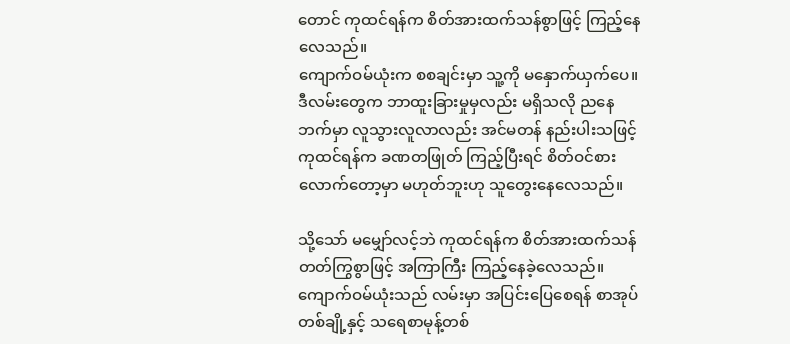တောင် ကုထင်ရန်က စိတ်အားထက်သန်စွာဖြင့် ကြည့်နေလေသည်။
ကျောက်ဝမ်ယုံးက စစချင်းမှာ သူ့ကို မနှောက်ယှက်ပေ။ ဒီလမ်းတွေက ဘာထူးခြားမှုမှလည်း မရှိသလို ညနေဘက်မှာ လူသွားလူလာလည်း အင်မတန် နည်းပါးသဖြင့် ကုထင်ရန်က ခဏတဖြုတ် ကြည့်ပြီးရင် စိတ်ဝင်စားလောက်တော့မှာ မဟုတ်ဘူးဟု သူတွေးနေလေသည်။

သို့သော် မမျှော်လင့်ဘဲ ကုထင်ရန်က စိတ်အားထက်သန်တတ်ကြွစွာဖြင့် အကြာကြီး ကြည့်နေခဲ့လေသည်။ ကျောက်ဝမ်ယုံးသည် လမ်းမှာ အပြင်းပြေစေရန် စာအုပ်တစ်ချို့နှင့် သရေစာမုန့်တစ်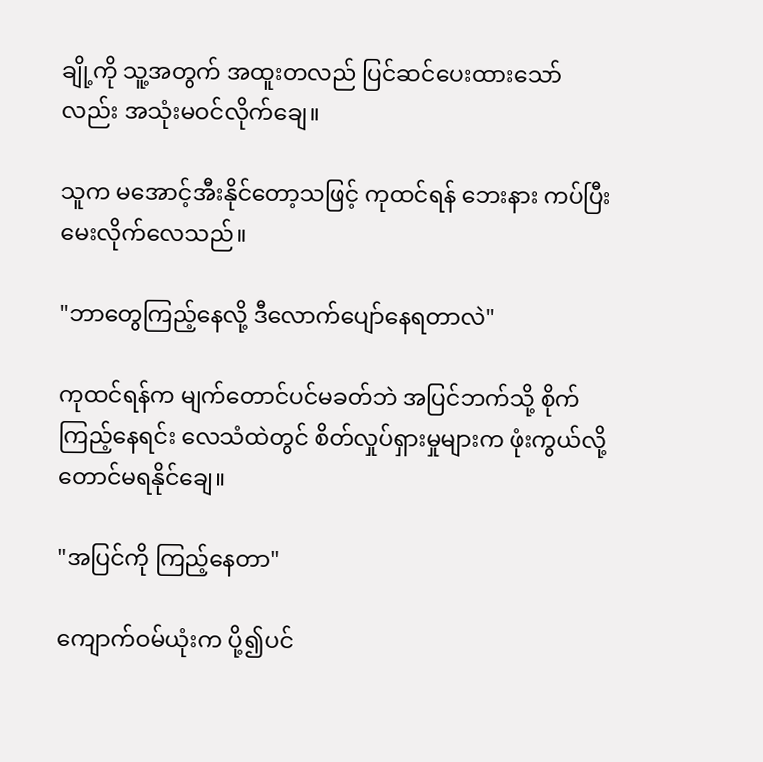ချို့ကို သူ့အတွက် အထူးတလည် ပြင်ဆင်ပေးထားသော်လည်း အသုံးမဝင်လိုက်ချေ။

သူက မအောင့်အီးနိုင်တော့သဖြင့် ကုထင်ရန် ဘေးနား ကပ်ပြီး မေးလိုက်လေသည်။

"ဘာတွေကြည့်နေလို့ ဒီလောက်ပျော်နေရတာလဲ"

ကုထင်ရန်က မျက်တောင်ပင်မခတ်ဘဲ အပြင်ဘက်သို့ စိုက်ကြည့်နေရင်း လေသံထဲတွင် စိတ်လှုပ်ရှားမှုများက ဖုံးကွယ်လို့တောင်မရနိုင်ချေ။

"အပြင်ကို ကြည့်နေတာ"

ကျောက်ဝမ်ယုံးက ပို့၍ပင်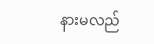နားမလည်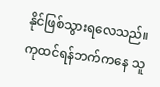နိုင်ဖြစ်သွားရလေသည်။ ကုထင်ရန်ဘက်ကနေ သူ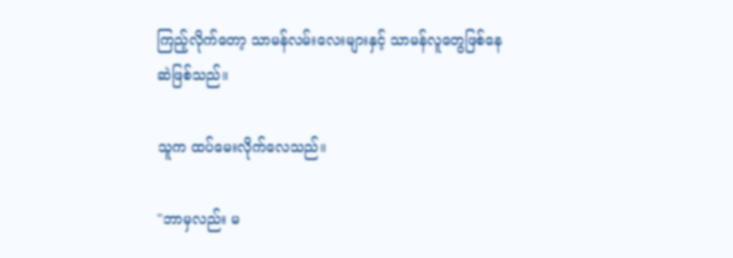ကြည့်လိုက်တော့ သာမန်လမ်းလေးများနှင့် သာမန်လူတွေဖြစ်နေဆဲဖြစ်သည်။

သူက ထပ်မေးလိုက်လေသည်။

"ဘာမှလည်း မ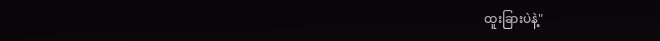ထူးခြားပဲနဲ့"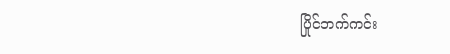ပြိုင်ဘက်ကင်း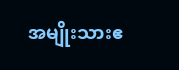အမျိုးသားဧ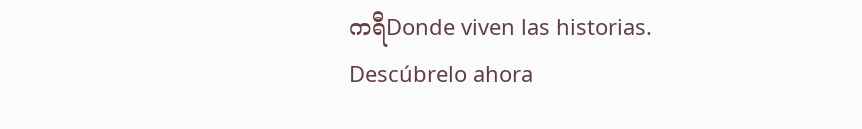ကရီDonde viven las historias. Descúbrelo ahora